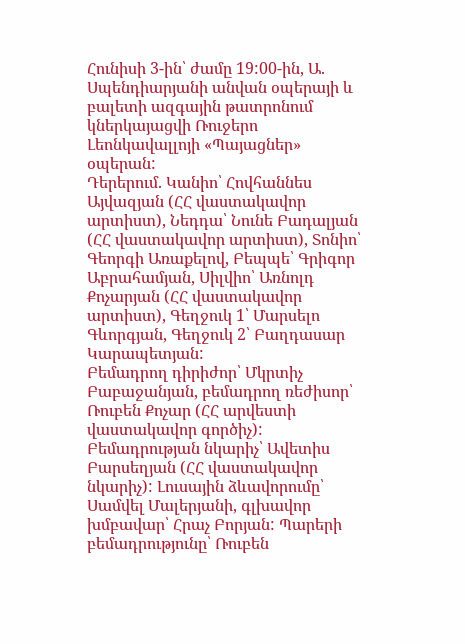Հունիսի 3-ին՝ ժամը 19:00-ին, Ա. Սպենդիարյանի անվան օպերայի և բալետի ազգային թատրոնում կներկայացվի Ռուջերո Լեոնկավալլոյի «Պայացներ» օպերան:
Դերերում. Կանիո՝ Հովհաննես Այվազյան (ՀՀ վաստակավոր արտիստ), Նեդդա՝ Նունե Բադալյան (ՀՀ վաստակավոր արտիստ), Տոնիո՝ Գեորգի Առաքելով, Բեպպե՝ Գրիգոր Աբրահամյան, Սիլվիո՝ Առնոլդ Քոչարյան (ՀՀ վաստակավոր արտիստ), Գեղջուկ 1՝ Մարսելո Գևորգյան, Գեղջուկ 2՝ Բաղդասար Կարապետյան:
Բեմադրող դիրիժոր՝ Մկրտիչ Բաբաջանյան, բեմադրող ռեժիսոր՝ Ռուբեն Քոչար (ՀՀ արվեստի վաստակավոր գործիչ): Բեմադրության նկարիչ՝ Ավետիս Բարսեղյան (ՀՀ վաստակավոր նկարիչ): Լուսային ձևավորումը՝ Սամվել Մալերյանի, գլխավոր խմբավար՝ Հրաչ Բորյան: Պարերի բեմադրությունը՝ Ռուբեն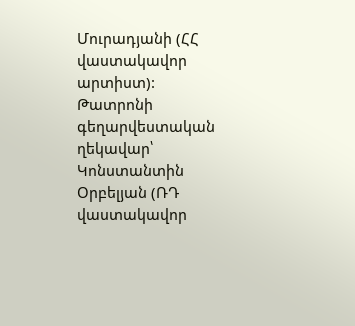Մուրադյանի (ՀՀ վաստակավոր արտիստ):
Թատրոնի գեղարվեստական ղեկավար՝ Կոնստանտին Օրբելյան (ՌԴ վաստակավոր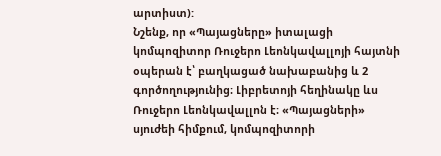արտիստ):
Նշենք, որ «Պայացները» իտալացի կոմպոզիտոր Ռուջերո Լեոնկավալլոյի հայտնի օպերան է՝ բաղկացած նախաբանից և 2 գործողությունից։ Լիբրետոյի հեղինակը ևս Ռուջերո Լեոնկավալլոն է։ «Պայացների» սյուժեի հիմքում, կոմպոզիտորի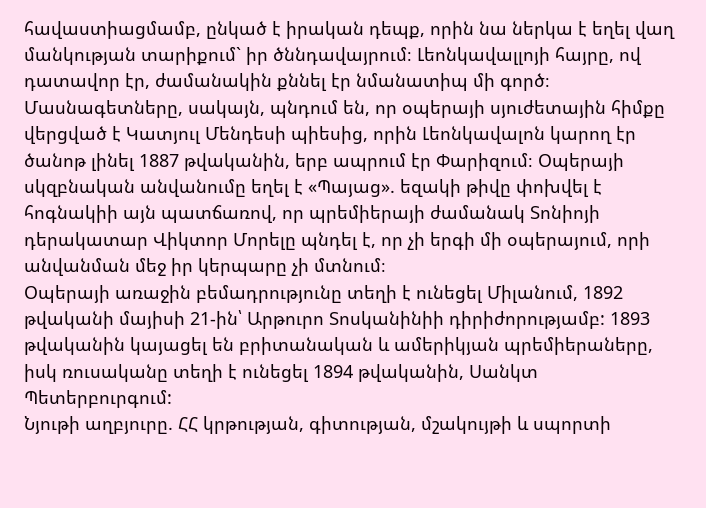հավաստիացմամբ, ընկած է իրական դեպք, որին նա ներկա է եղել վաղ մանկության տարիքում` իր ծննդավայրում։ Լեոնկավալլոյի հայրը, ով դատավոր էր, ժամանակին քննել էր նմանատիպ մի գործ։ Մասնագետները, սակայն, պնդում են, որ օպերայի սյուժետային հիմքը վերցված է Կատյուլ Մենդեսի պիեսից, որին Լեոնկավալոն կարող էր ծանոթ լինել 1887 թվականին, երբ ապրում էր Փարիզում։ Օպերայի սկզբնական անվանումը եղել է «Պայաց». եզակի թիվը փոխվել է հոգնակիի այն պատճառով, որ պրեմիերայի ժամանակ Տոնիոյի դերակատար Վիկտոր Մորելը պնդել է, որ չի երգի մի օպերայում, որի անվանման մեջ իր կերպարը չի մտնում։
Օպերայի առաջին բեմադրությունը տեղի է ունեցել Միլանում, 1892 թվականի մայիսի 21-ին՝ Արթուրո Տոսկանինիի դիրիժորությամբ: 1893 թվականին կայացել են բրիտանական և ամերիկյան պրեմիերաները, իսկ ռուսականը տեղի է ունեցել 1894 թվականին, Սանկտ Պետերբուրգում:
Նյութի աղբյուրը. ՀՀ կրթության, գիտության, մշակույթի և սպորտի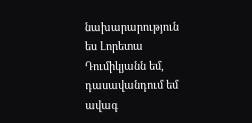նախարարություն
ես Լորետա Դումիկյանն եմ, դասավանդում եմ ավագ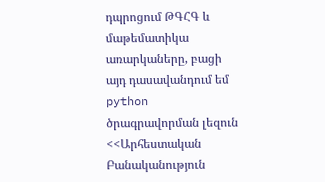դպրոցում ԹԳՀԳ և մաթեմատիկա առարկաները, բացի այդ դասավանդում եմ python ծրագրավորման լեզուն <<Արհեստական Բանականություն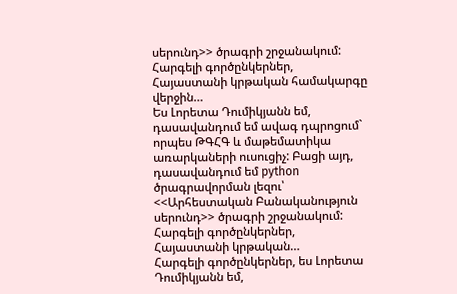սերունդ>> ծրագրի շրջանակում: Հարգելի գործընկերներ, Հայաստանի կրթական համակարգը վերջին…
Ես Լորետա Դումիկյանն եմ, դասավանդում եմ ավագ դպրոցում` որպես ԹԳՀԳ և մաթեմատիկա առարկաների ուսուցիչ: Բացի այդ, դասավանդում եմ python ծրագրավորման լեզու՝ <<Արհեստական Բանականություն սերունդ>> ծրագրի շրջանակում: Հարգելի գործընկերներ, Հայաստանի կրթական…
Հարգելի գործընկերներ, ես Լորետա Դումիկյանն եմ,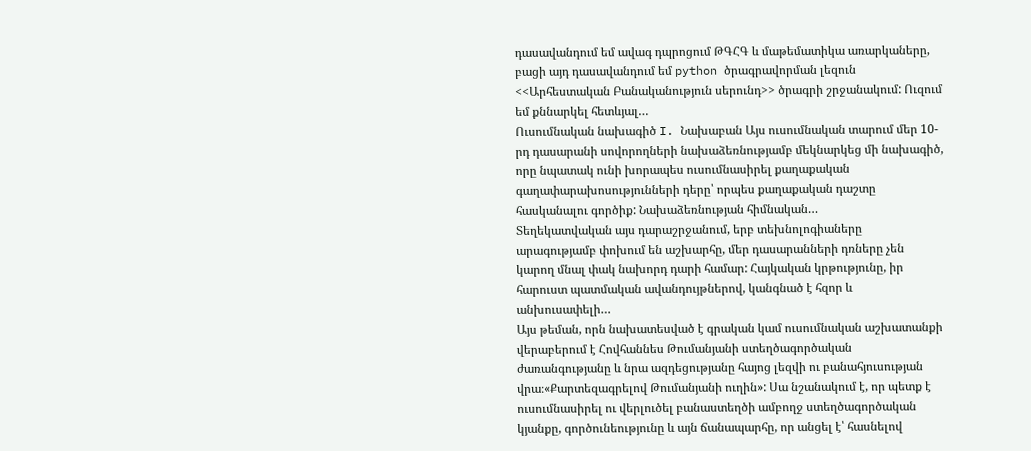դասավանդում եմ ավագ դպրոցում ԹԳՀԳ և մաթեմատիկա առարկաները, բացի այդ դասավանդում եմ python ծրագրավորման լեզուն <<Արհեստական Բանականություն սերունդ>> ծրագրի շրջանակում: Ուզում եմ քննարկել հետևյալ…
Ուսումնական նախագիծ I. Նախաբան Այս ուսումնական տարում մեր 10-րդ դասարանի սովորողների նախաձեռնությամբ մեկնարկեց մի նախագիծ, որը նպատակ ունի խորապես ուսումնասիրել քաղաքական գաղափարախոսությունների դերը՝ որպես քաղաքական դաշտը հասկանալու գործիք: Նախաձեռնության հիմնական…
Տեղեկատվական այս դարաշրջանում, երբ տեխնոլոգիաները արագությամբ փոխում են աշխարհը, մեր դասարանների դռները չեն կարող մնալ փակ նախորդ դարի համար: Հայկական կրթությունը, իր հարուստ պատմական ավանդույթներով, կանգնած է հզոր և անխուսափելի…
Այս թեման, որն նախատեսված է գրական կամ ուսումնական աշխատանքի վերաբերում է Հովհաննես Թումանյանի ստեղծագործական ժառանգությանը և նրա ազդեցությանը հայոց լեզվի ու բանահյուսության վրա։«Քարտեզագրելով Թումանյանի ուղին»: Սա նշանակում է, որ պետք է ուսումնասիրել ու վերլուծել բանաստեղծի ամբողջ ստեղծագործական կյանքը, գործունեությունը և այն ճանապարհը, որ անցել է՝ հասնելով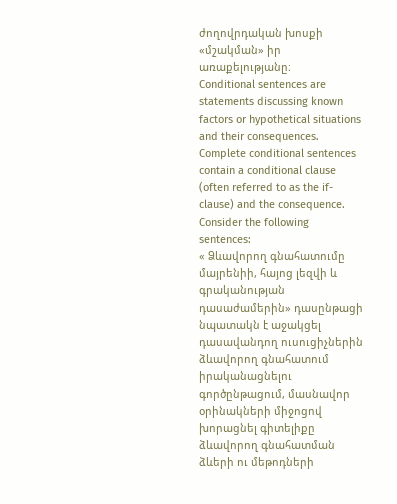ժողովրդական խոսքի «մշակման» իր առաքելությանը։
Conditional sentences are statements discussing known factors or hypothetical situations and their consequences. Complete conditional sentences contain a conditional clause (often referred to as the if-clause) and the consequence. Consider the following sentences:
« Ձևավորող գնահատումը մայրենիի, հայոց լեզվի և գրականության դասաժամերին» դասընթացի նպատակն է աջակցել դասավանդող ուսուցիչներին ձևավորող գնահատում իրականացնելու գործընթացում, մասնավոր օրինակների միջոցով խորացնել գիտելիքը ձևավորող գնահատման ձևերի ու մեթոդների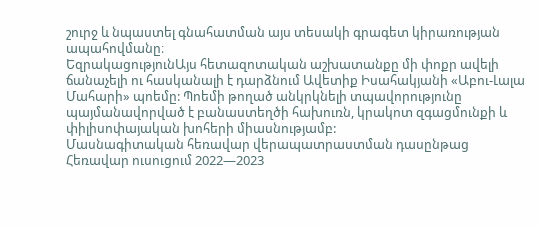շուրջ և նպաստել գնահատման այս տեսակի գրագետ կիրառության ապահովմանը։
ԵզրակացությունԱյս հետազոտական աշխատանքը մի փոքր ավելի ճանաչելի ու հասկանալի է դարձնում Ավետիք Իսահակյանի «Աբու-Լալա Մահարի» պոեմը: Պոեմի թողած անկրկնելի տպավորությունը պայմանավորված է բանաստեղծի հախուռն, կրակոտ զգացմունքի և փիլիսոփայական խոհերի միասնությամբ:
Մասնագիտական հեռավար վերապատրաստման դասընթաց
Հեռավար ուսուցում 2022—2023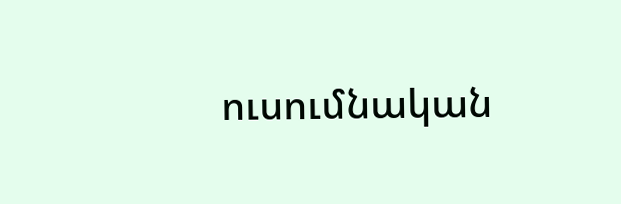ուսումնական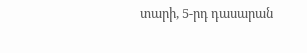տարի, 5-րդ դասարան